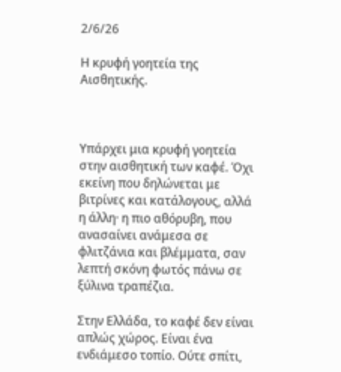2/6/26

Η κρυφή γοητεία της Αισθητικής.



Υπάρχει μια κρυφή γοητεία στην αισθητική των καφέ. Όχι εκείνη που δηλώνεται με βιτρίνες και κατάλογους, αλλά η άλλη· η πιο αθόρυβη, που ανασαίνει ανάμεσα σε φλιτζάνια και βλέμματα, σαν λεπτή σκόνη φωτός πάνω σε ξύλινα τραπέζια.

Στην Ελλάδα, το καφέ δεν είναι απλώς χώρος. Είναι ένα ενδιάμεσο τοπίο. Ούτε σπίτι,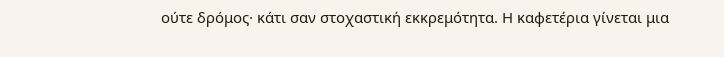ούτε δρόμος· κάτι σαν στοχαστική εκκρεμότητα. Η καφετέρια γίνεται μια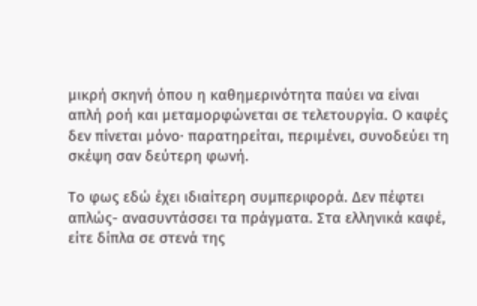μικρή σκηνή όπου η καθημερινότητα παύει να είναι απλή ροή και μεταμορφώνεται σε τελετουργία. Ο καφές δεν πίνεται μόνο· παρατηρείται, περιμένει, συνοδεύει τη σκέψη σαν δεύτερη φωνή.

Το φως εδώ έχει ιδιαίτερη συμπεριφορά. Δεν πέφτει απλώς- ανασυντάσσει τα πράγματα. Στα ελληνικά καφέ, είτε δίπλα σε στενά της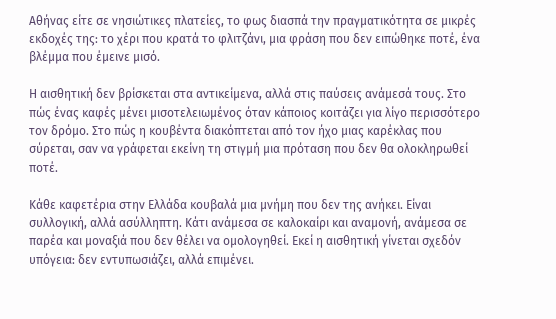Αθήνας είτε σε νησιώτικες πλατείες, το φως διασπά την πραγματικότητα σε μικρές εκδοχές της: το χέρι που κρατά το φλιτζάνι, μια φράση που δεν ειπώθηκε ποτέ, ένα βλέμμα που έμεινε μισό.

Η αισθητική δεν βρίσκεται στα αντικείμενα, αλλά στις παύσεις ανάμεσά τους. Στο πώς ένας καφές μένει μισοτελειωμένος όταν κάποιος κοιτάζει για λίγο περισσότερο τον δρόμο. Στο πώς η κουβέντα διακόπτεται από τον ήχο μιας καρέκλας που σύρεται, σαν να γράφεται εκείνη τη στιγμή μια πρόταση που δεν θα ολοκληρωθεί ποτέ.

Κάθε καφετέρια στην Ελλάδα κουβαλά μια μνήμη που δεν της ανήκει. Είναι συλλογική, αλλά ασύλληπτη. Κάτι ανάμεσα σε καλοκαίρι και αναμονή, ανάμεσα σε παρέα και μοναξιά που δεν θέλει να ομολογηθεί. Εκεί η αισθητική γίνεται σχεδόν υπόγεια: δεν εντυπωσιάζει, αλλά επιμένει.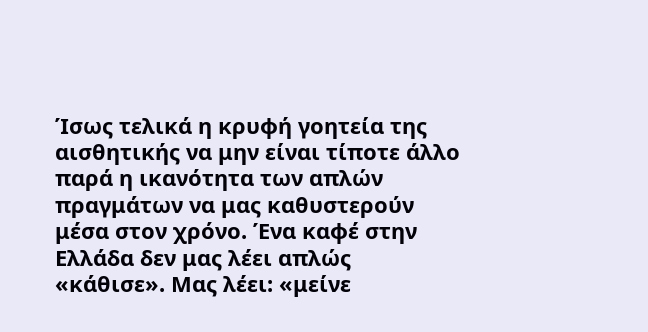Ίσως τελικά η κρυφή γοητεία της αισθητικής να μην είναι τίποτε άλλο παρά η ικανότητα των απλών πραγμάτων να μας καθυστερούν μέσα στον χρόνο. Ένα καφέ στην Ελλάδα δεν μας λέει απλώς «κάθισε». Μας λέει: «μείνε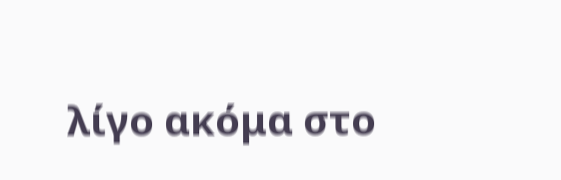λίγο ακόμα στο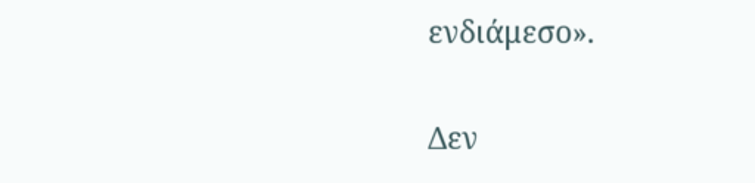ενδιάμεσο».

Δεν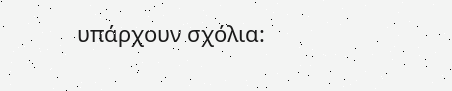υπάρχουν σχόλια: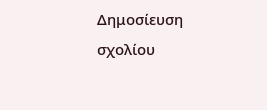Δημοσίευση σχολίου